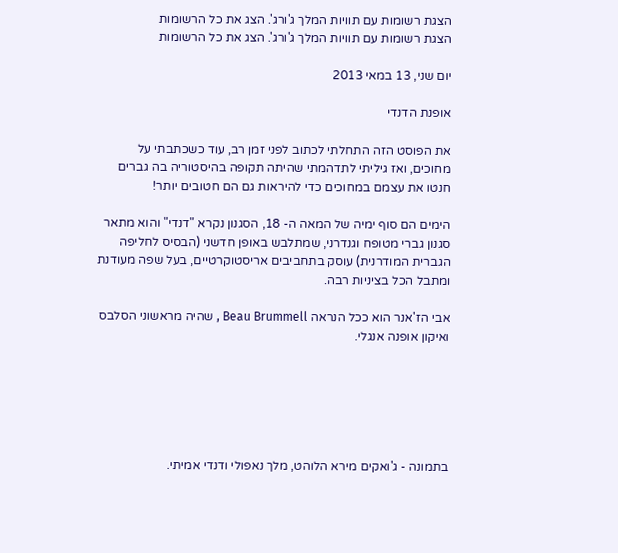הצגת רשומות עם תוויות המלך ג'ורג'. הצג את כל הרשומות
הצגת רשומות עם תוויות המלך ג'ורג'. הצג את כל הרשומות

יום שני, 13 במאי 2013

אופנת הדנדי

את הפוסט הזה התחלתי לכתוב לפני זמן רב, עוד כשכתבתי על מחוכים, ואז גיליתי לתדהמתי שהיתה תקופה בהיסטוריה בה גברים חנטו את עצמם במחוכים כדי להיראות גם הם חטובים יותר!

הימים הם סוף ימיה של המאה ה- 18, הסגנון נקרא "דנדי" והוא מתאר סגנון גברי מטופח וגנדרני, שמתלבש באופן חדשני (הבסיס לחליפה הגברית המודרנית) עוסק בתחביבים אריסטוקרטיים, בעל שפה מעודנת ומתבל הכל בציניות רבה.

אבי הז'אנר הוא ככל הנראה Beau Brummell , שהיה מראשוני הסלבס ואיקון אופנה אנגלי.






בתמונה - ג'ואקים מירא הלוהט, מלך נאפולי ודנדי אמיתי.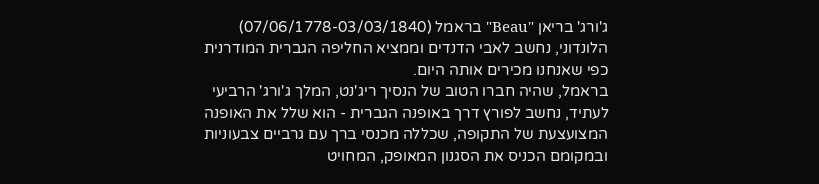ג'ורג' בריאן "Beau" בראמל (07/06/1778-03/03/1840) הלונדוני, נחשב לאבי הדנדים וממציא החליפה הגברית המודרנית כפי שאנחנו מכירים אותה היום.
בראמל, שהיה חברו הטוב של הנסיך ריג'נט, המלך ג'ורג' הרביעי לעתיד, נחשב לפורץ דרך באופנה הגברית - הוא שלל את האופנה המצועצעת של התקופה, שכללה מכנסי ברך עם גרביים צבעוניות ובמקומם הכניס את הסגנון המאופק, המחויט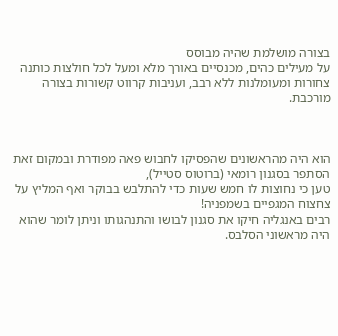בצורה מושלמת שהיה מבוסס
על מעילים כהים, מכנסיים באורך מלא ומעל לכל חולצות כותנה צחורות ומעומלנות ללא רבב, ועניבות קרווט קשורות בצורה מורכבת.



הוא היה מהראשונים שהפסיקו לחבוש פאה מפודרת ובמקום זאת הסתפר בסגנון רומאי (ברוטוס סטייל),
טען כי נחוצות לו חמש שעות כדי להתלבש בבוקר ואף המליץ על צחצוח המגפיים בשמפניה!
רבים באנגליה חיקו את סגנון לבושו והתנהגותו וניתן לומר שהוא היה מראשוני הסלבס.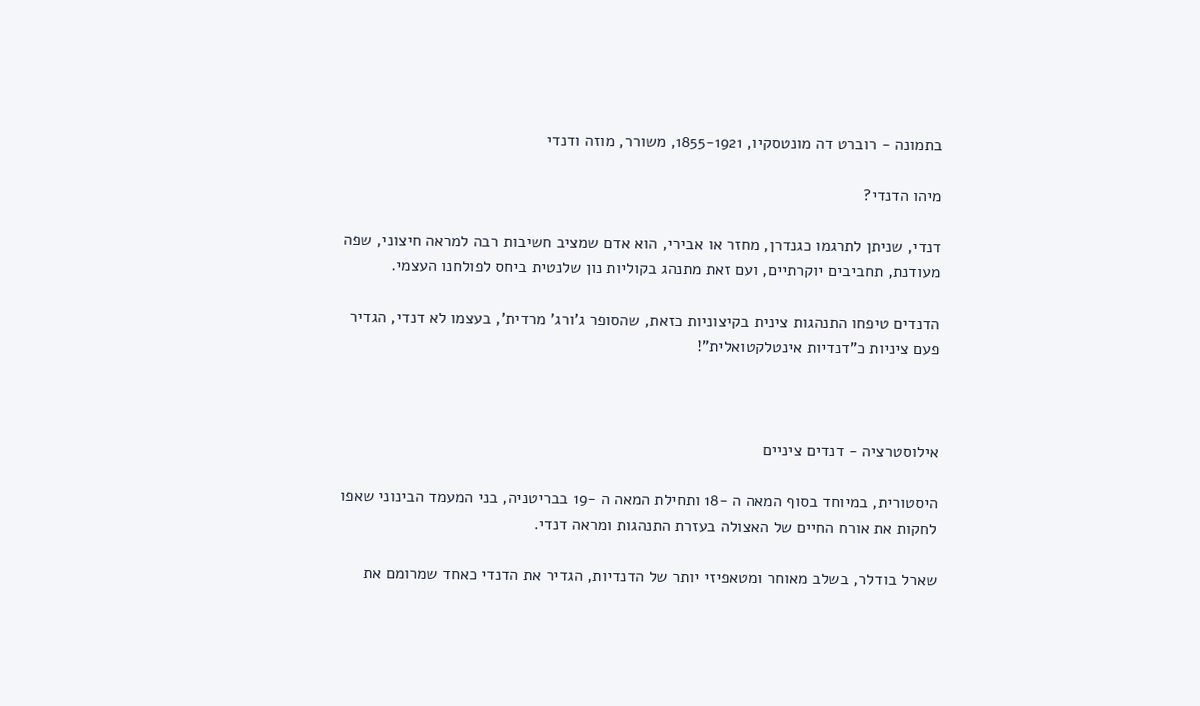בתמונה - רוברט דה מונטסקיו, 1855-1921, משורר, מוזה ודנדי

מיהו הדנדי?

דנדי, שניתן לתרגמו כגנדרן, מחזר או אבירי, הוא אדם שמציב חשיבות רבה למראה חיצוני, שפה מעודנת, תחביבים יוקרתיים, ועם זאת מתנהג בקוליות נון שלנטית ביחס לפולחנו העצמי.

הדנדים טיפחו התנהגות צינית בקיצוניות כזאת, שהסופר ג'ורג' מרדית', בעצמו לא דנדי, הגדיר פעם ציניות כ"דנדיות אינטלקטואלית"!



אילוסטרציה - דנדים ציניים

היסטורית, במיוחד בסוף המאה ה -18 ותחילת המאה ה -19 בבריטניה, בני המעמד הבינוני שאפו לחקות את אורח החיים של האצולה בעזרת התנהגות ומראה דנדי.

שארל בודלר, בשלב מאוחר ומטאפיזי יותר של הדנדיות, הגדיר את הדנדי כאחד שמרומם את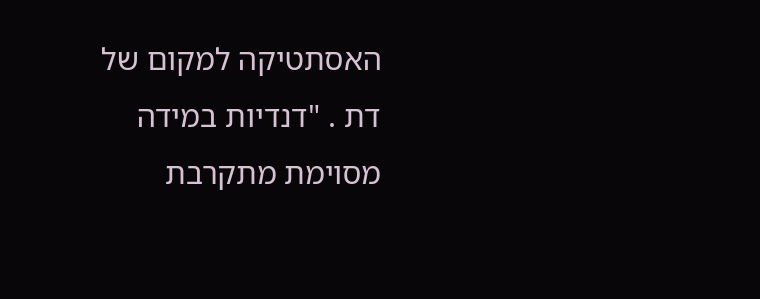האסתטיקה למקום של דת . "דנדיות במידה מסוימת מתקרבת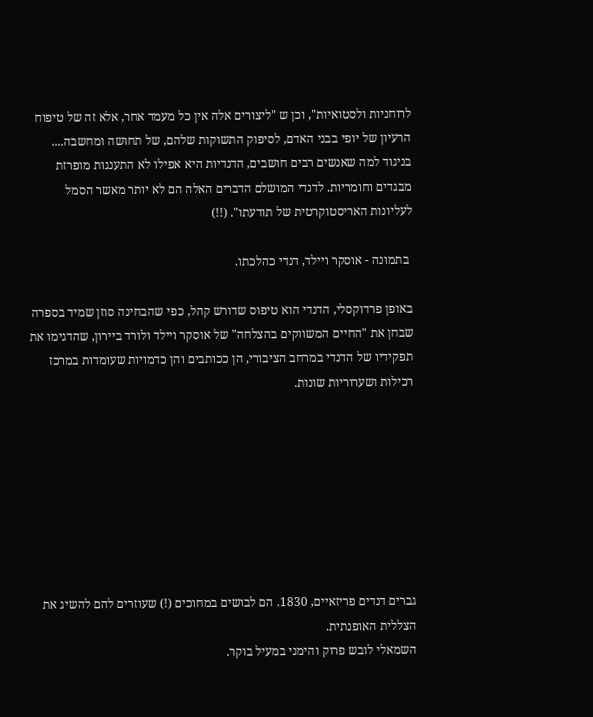לרוחניות ולסטואיות", וכן ש "ליצורים אלה אין כל מעמד אחר, אלא זה של טיפוח הרעיון של יופי בבני האדם, לסיפוק התשוקות שלהם, של תחושה ומחשבה.... בניגוד למה שאנשים רבים חושבים, הדנדיות היא אפילו לא התענגות מופרזת מבגדים וחומריות. לדנדי המושלם הדברים האלה הם לא יותר מאשר הסמל לעליונות האריסטוקרטית של תודעתו". (!!)

 בתמונה - אוסקר ויילד, דנדי כהלכתו.

באופן פרדוקסלי, הדנדי הוא טיפוס שדורש קהל, כפי שהבחינה סוזן שמיד בספרה שבחן את "החיים המשווקים בהצלחה" של אוסקר ויילד ולורד ביירון, שהדגימו את תפקידיו של הדנדי במרחב הציבורי, הן ככותבים והן כדמויות שעומדות במרכז רכילות ושערוריות שונות.








גברים דנדים פריזאיים, 1830. הם לבושים במחוכים (!) שעוזרים להם להשיג את הצללית האופנתית.
השמאלי לובש פרוק והימני במעיל בוקר.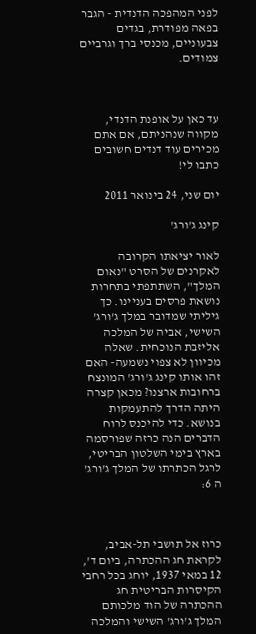לפני המהפכה הדנדית - הגבר בפאה מפודרת, בגדים צבעוניים, מכנסי ברך וגרביים צמודים.



עד כאן על אופנת הדנדי, מקווה שנהניתם, אם אתם מכירים עוד דנדים חשובים כתבו לי!

יום שני, 24 בינואר 2011

קינג ג'ורג'

לאור יציאתו הקרובה לאקרנים של הסרט "נאום המלך", השתתפתי בתחרות נושאת פרסים בעניינו. כך גיליתי שמדובר במלך ג'ורג' השישי, אביה של המלכה אליזבת הנוכחית. שאלה מכיוון לא צפוי נשמעה- האם זהו אותו קינג ג'ורג' המונצח ברחובות ארצנו? מכאן קצרה היתה הדרך להתעמקות בנושא. כדי להיכנס לרוח הדברים הנה כרזה שפורסמה בארץ בימי השלטון הבריטי, לרגל הכתרתו של המלך ג'ורג' ה 6:



כרוז אל תושבי תל-אביב, לקראת חג ההכתרה, ביום ד', 12 במאי 1937, יוחג בכל רחבי הקיסרות הבריטית חג ההכתרה של הוד מלכותם המלך ג'ורג' השישי והמלכה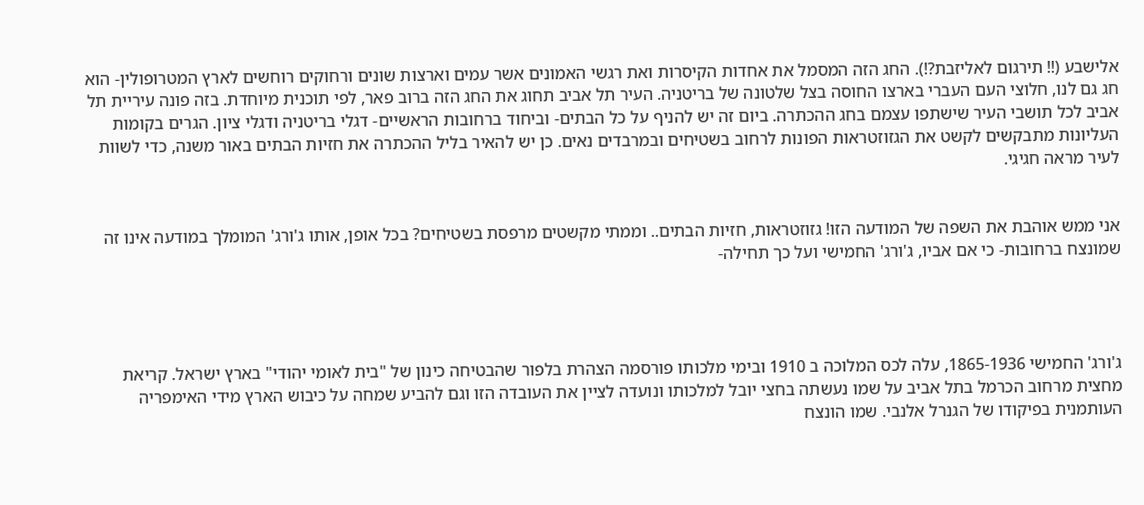אלישבע (!! תירגום לאליזבת?!). החג הזה המסמל את אחדות הקיסרות ואת רגשי האמונים אשר עמים וארצות שונים ורחוקים רוחשים לארץ המטרופולין- הוא חג גם לנו, חלוצי העם העברי בארצו החוסה בצל שלטונה של בריטניה. העיר תל אביב תחוג את החג הזה ברוב פאר, לפי תוכנית מיוחדת. בזה פונה עיריית תל אביב לכל תושבי העיר שישתפו עצמם בחג ההכתרה. ביום זה יש להניף על כל הבתים- וביחוד ברחובות הראשיים- דגלי בריטניה ודגלי ציון. הגרים בקומות העליונות מתבקשים לקשט את הגזוזטראות הפונות לרחוב בשטיחים ובמרבדים נאים. כן יש להאיר בליל ההכתרה את חזיות הבתים באור משנה, כדי לשוות לעיר מראה חגיגי.


אני ממש אוהבת את השפה של המודעה הזו! גזוזטראות, חזיות הבתים.. וממתי מקשטים מרפסת בשטיחים? בכל אופן, אותו ג'ורג' המומלך במודעה אינו זה שמונצח ברחובות- כי אם אביו, ג'ורג' החמישי ועל כך תחילה-




ג'ורג' החמישי 1865-1936, עלה לכס המלוכה ב 1910 ובימי מלכותו פורסמה הצהרת בלפור שהבטיחה כינון של "בית לאומי יהודי" בארץ ישראל. קריאת מחצית מרחוב הכרמל בתל אביב על שמו נעשתה בחצי יובל למלכותו ונועדה לציין את העובדה הזו וגם להביע שמחה על כיבוש הארץ מידי האימפריה העותמנית בפיקודו של הגנרל אלנבי. שמו הונצח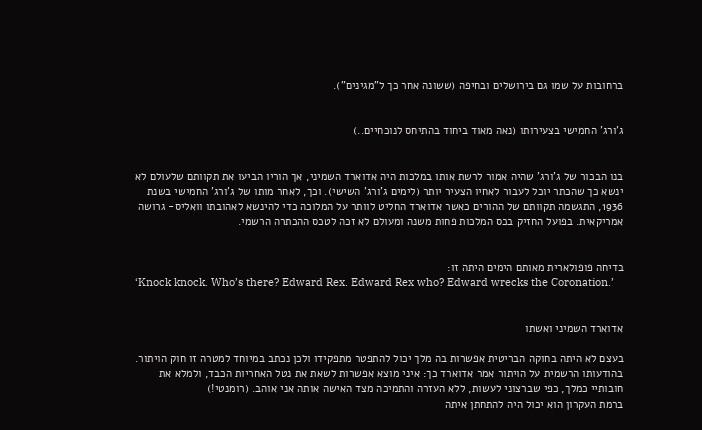ברחובות על שמו גם בירושלים ובחיפה (ששונה אחר כך ל"מגינים").


ג'ורג' החמישי בצעירותו (נאה מאוד ביחוד בהתיחס לנוכחיים..)


בנו הבכור של ג'ורג' שהיה אמור לרשת אותו במלכות היה אדוארד השמיני, אך הוריו הביעו את תקוותם שלעולם לא ינשא כך שהכתר יוכל לעבור לאחיו הצעיר יותר (לימים ג'ורג' השישי). וכך, לאחר מותו של ג'ורג' החמישי בשנת 1936, התגשמה תקוותם של ההורים כאשר אדוארד החליט לוותר על המלוכה כדי להינשא לאהובתו וואליס- גרושה אמריקאית. בפועל החזיק בכס המלכות פחות משנה ומעולם לא זכה לטכס ההכתרה הרשמי.


בדיחה פופולארית מאותם הימים היתה זו:
‘Knock knock. Who’s there? Edward Rex. Edward Rex who? Edward wrecks the Coronation.’


אדוארד השמיני ואשתו

בעצם לא היתה בחוקה הבריטית אפשרות בה מלך יכול להתפטר מתפקידו ולכן נכתב במיוחד למטרה זו חוק הויתור. בהודעותו הרשמית על הויתור אמר אדוארד כך: איני מוצא אפשרות לשאת את נטל האחריות הכבד, ולמלא את חובותיי כמלך, כפי שברצוני לעשות, ללא העזרה והתמיכה מצד האישה אותה אני אוהב. (רומנטי!)
ברמת העקרון הוא יכול היה להתחתן איתה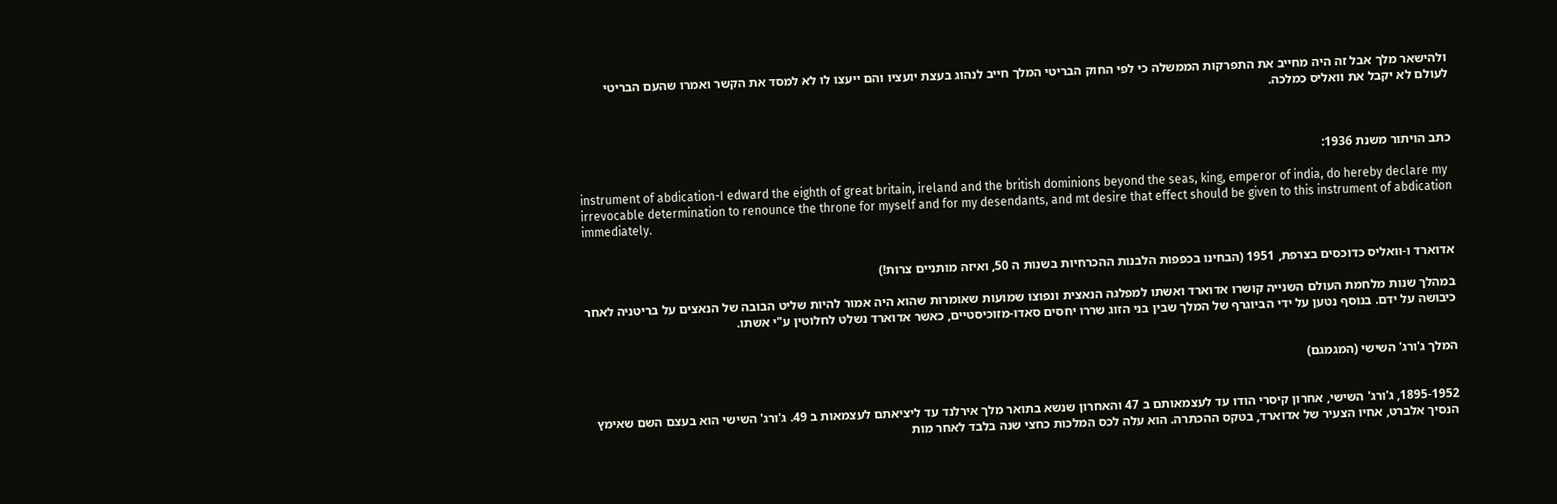ולהישאר מלך אבל זה היה מחייב את התפרקות הממשלה כי לפי החוק הבריטי המלך חייב לנהוג בעצת יועציו והם ייעצו לו לא למסד את הקשר ואמרו שהעם הבריטי לעולם לא יקבל את וואליס כמלכה.



כתב הויתור משנת 1936:

instrument of abdication-I edward the eighth of great britain, ireland and the british dominions beyond the seas, king, emperor of india, do hereby declare my irrevocable determination to renounce the throne for myself and for my desendants, and mt desire that effect should be given to this instrument of abdication immediately.


אדוארד ו-וואליס כדוכסים בצרפת, 1951 (הבחינו בכפפות הלבנות ההכרחיות בשנות ה 50, ואיזה מותניים צרות!)

במהלך שנות מלחמת העולם השנייה קושרו אדוארד ואשתו למפלגה הנאצית ונפוצו שמועות שאומרות שהוא היה אמור להיות שליט הבובה של הנאצים על בריטניה לאחר כיבושה על ידם. בנוסף נטען על ידי הביוגרף של המלך שבין בני הזוג שררו יחסים סאדו-מזוכיסטיים, כאשר אדוארד נשלט לחלוטין ע"י אשתו.


המלך ג'ורג' השישי (המגמגם)


1895-1952, ג'ורג' השישי, אחרון קיסרי הודו עד לעצמאותם ב 47 והאחרון שנשא בתואר מלך אירלנד עד ליציאתם לעצמאות ב 49. ג'ורג' השישי הוא בעצם השם שאימץ הנסיך אלברט, אחיו הצעיר של אדוארד, בטקס ההכתרה. הוא עלה לכס המלכות כחצי שנה בלבד לאחר מות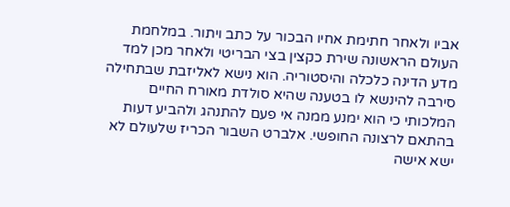אביו ולאחר חתימת אחיו הבכור על כתב ויתור. במלחמת העולם הראשונה שירת כקצין בצי הבריטי ולאחר מכן למד מדע הדינה כלכלה והיסטוריה. הוא נישא לאליזבת שבתחילה סירבה להינשא לו בטענה שהיא סולדת מאורח החיים המלכותי כי הוא ימנע ממנה אי פעם להתנהג ולהביע דעות בהתאם לרצונה החופשי. אלברט השבור הכריז שלעולם לא ישא אישה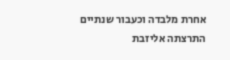אחרת מלבדה וכעבור שנתיים התרצתה אליזבת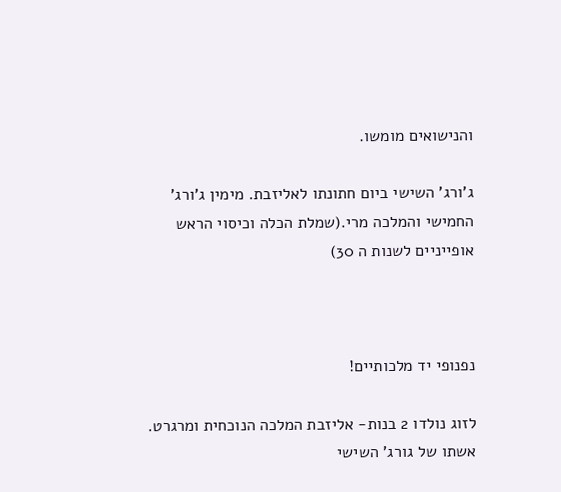והנישואים מומשו.

ג'ורג' השישי ביום חתונתו לאליזבת. מימין ג'ורג' החמישי והמלכה מרי.(שמלת הכלה וכיסוי הראש אופייניים לשנות ה 30)



נפנופי יד מלכותיים!

לזוג נולדו 2 בנות- אליזבת המלכה הנוכחית ומרגרט. אשתו של גורג' השישי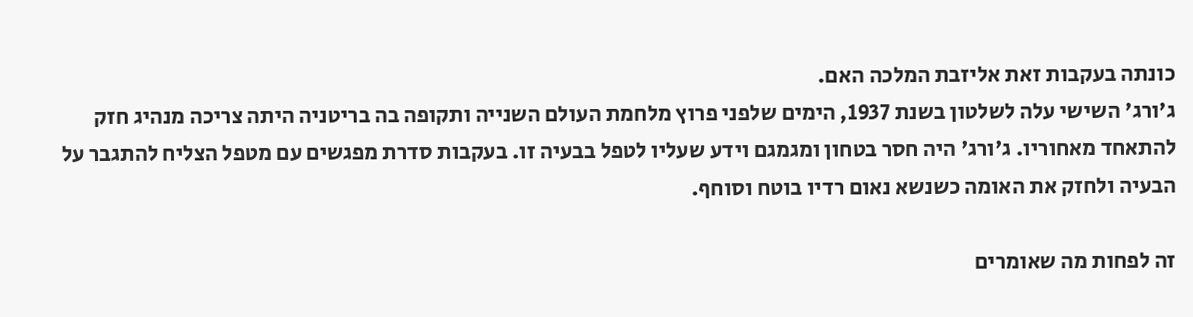כונתה בעקבות זאת אליזבת המלכה האם.
ג'ורג' השישי עלה לשלטון בשנת 1937, הימים שלפני פרוץ מלחמת העולם השנייה ותקופה בה בריטניה היתה צריכה מנהיג חזק להתאחד מאחוריו. ג'ורג' היה חסר בטחון ומגמגם וידע שעליו לטפל בבעיה זו. בעקבות סדרת מפגשים עם מטפל הצליח להתגבר על הבעיה ולחזק את האומה כשנשא נאום רדיו בוטח וסוחף.

זה לפחות מה שאומרים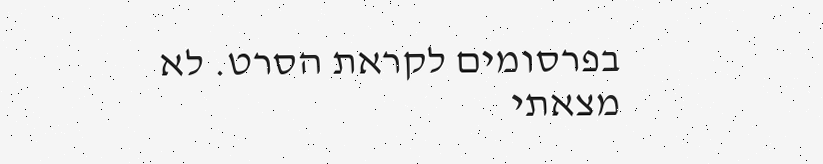בפרסומים לקראת הסרט. לא מצאתי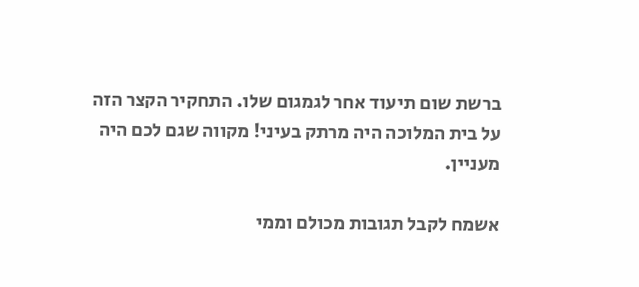ברשת שום תיעוד אחר לגמגום שלו. התחקיר הקצר הזה על בית המלוכה היה מרתק בעיני! מקווה שגם לכם היה מעניין.

אשמח לקבל תגובות מכולם וממי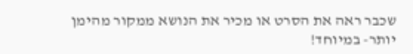שכבר ראה את הסרט או מכיר את הנושא ממקור מהימן יותר- במיוחד!